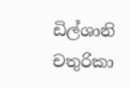ඩිල්ශානි චතුරිකා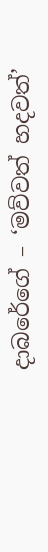දාබරේගේ – ‘මව්වත් හදවත්’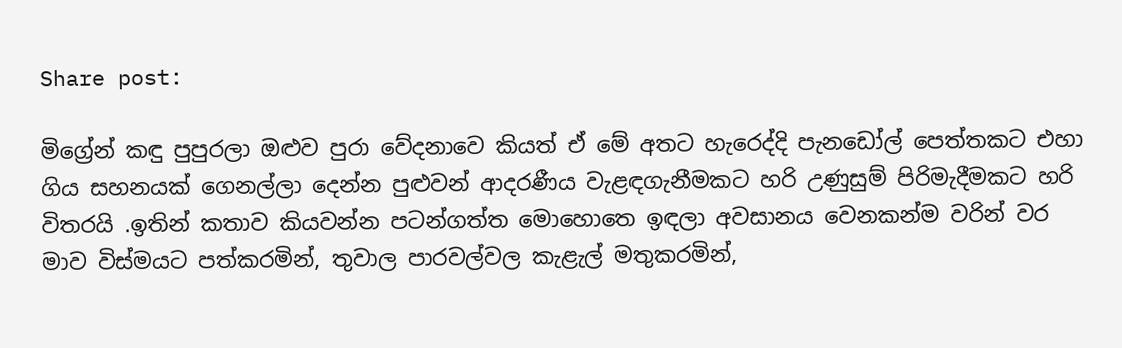Share post:

මිග්‍රේන් කඳු පුපුරලා ඔළුව පුරා වේදනාවෙ කියත් ඒ මේ අතට හැරෙද්දි පැනඩෝල් පෙත්තකට එහා ගිය සහනයක් ගෙනල්ලා දෙන්න පුළුවන් ආදරණීය වැළඳගැනීමකට හරි උණුසුම් පිරිමැදීමකට හරි විතරයි .ඉතින් කතාව කියවන්න පටන්ගත්ත මොහොතෙ ඉඳලා අවසානය වෙනකන්ම වරින් වර මාව විස්මයට පත්කරමින්, තුවාල පාරවල්වල කැළැල් මතුකරමින්,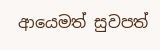ආයෙමත් සුවපත්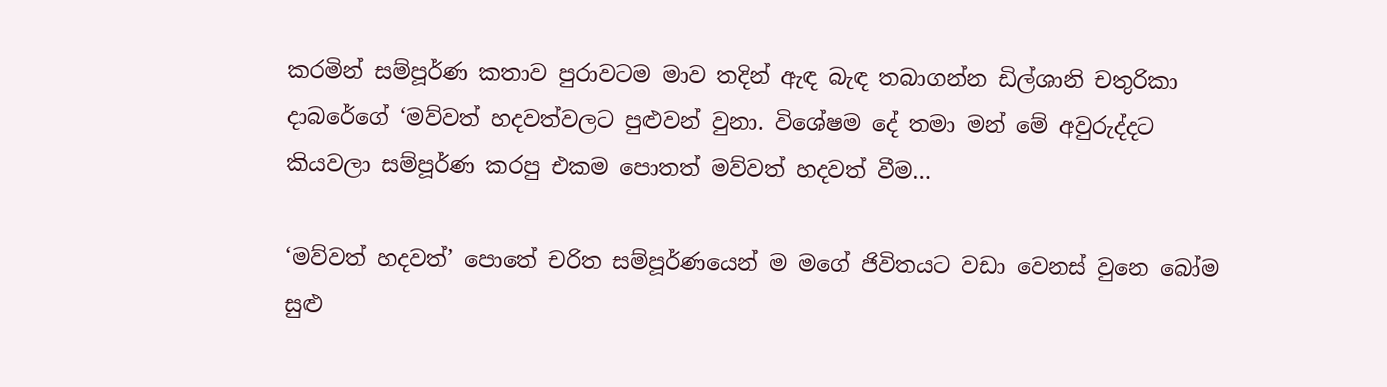කරමින් සම්පූර්ණ කතාව පුරාවටම මාව තදින් ඇඳ බැඳ තබාගන්න ඩිල්ශානි චතුරිකා දාබරේගේ ‘මව්වත් හදවත්වලට පුළුවන් වුනා. විශේෂම දේ තමා මන් මේ අවුරුද්දට කියවලා සම්පූර්ණ කරපු එකම පොතත් මව්වත් හදවත් වීම…

‘මව්වත් හදවත්’ පොතේ චරිත සම්පූර්ණයෙන් ම මගේ ජිවිතයට වඩා වෙනස් වුනෙ බෝම සුළු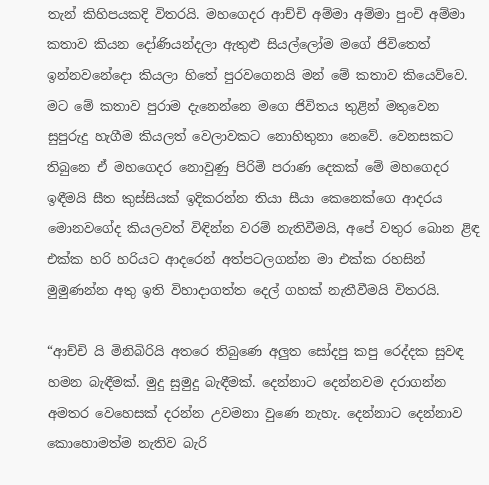තැන් කිහිපයකදි විතරයි. මහගෙදර ආච්චි අම්මා අම්මා පුංචි අම්මා කතාව කියන දෝණියන්දලා ඇතුළු සියල්ලෝම මගේ ජිවිතෙත් ඉන්නවනේදො කියලා හිතේ පුරවගෙනයි මන් මේ කතාව කියෙව්වෙ. මට මේ කතාව පුරාම දැනෙන්නෙ මගෙ ජිවිතය තුළින් මතුවෙන සුපුරුදු හැගීම කියලත් වෙලාවකට නොහිතුනා නෙවේ. වෙනසකට තිබුනෙ ඒ මහගෙදර නොවුණු පිරිමි පරාණ දෙකක් මේ මහගෙදර ඉඳීමයි සීත කුස්සියක් ඉදිකරන්න තියා සීයා කෙනෙක්ගෙ ආදරය මොනවගේද කියලවත් විඳින්න වරම් නැතිවීමයි, අපේ වතුර බොන ළිඳ එක්ක හරි හරියට ආදරෙන් අත්පටලගන්න මා එක්ක රහසින් මුමුණන්න අතු ඉති විහාදාගත්ත දෙල් ගහක් නැතීවීමයි විතරයි.

“ආච්චි යි මිනිබිරියි අතරෙ තිබුණෙ අලුත සෝදපු කපු රෙද්දක සුවඳ හමන බැඳීමක්. මුදු සුමුදු බැඳීමක්. දෙන්නාට දෙන්නවම දරාගන්න අමතර වෙහෙසක් දරන්න උවමනා වුණෙ නැහැ. දෙන්නාට දෙන්නාව කොහොමත්ම නැතිව බැරි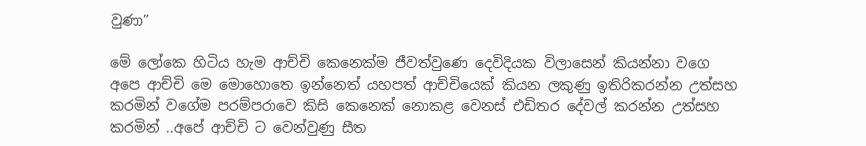වුණා”

මේ ලෝකෙ හිටිය හැම ආච්චි කෙනෙක්ම ජීවත්වුණෙ දෙවිදියක විලාසෙන් කියන්නා වගෙ අපෙ ආච්චි මෙ මොහොතෙ ඉන්නෙත් යහපත් ආච්චියෙක් කියන ලකුණු ඉතිරිකරන්න උත්සහ කරමින් වගේම පරම්පරාවෙ කිසි කෙනෙක් නොකළ වෙනස් එඩිතර දේවල් කරන්න උත්සහ කරමින් ..අපේ ආච්චි ට වෙන්වුණු සීත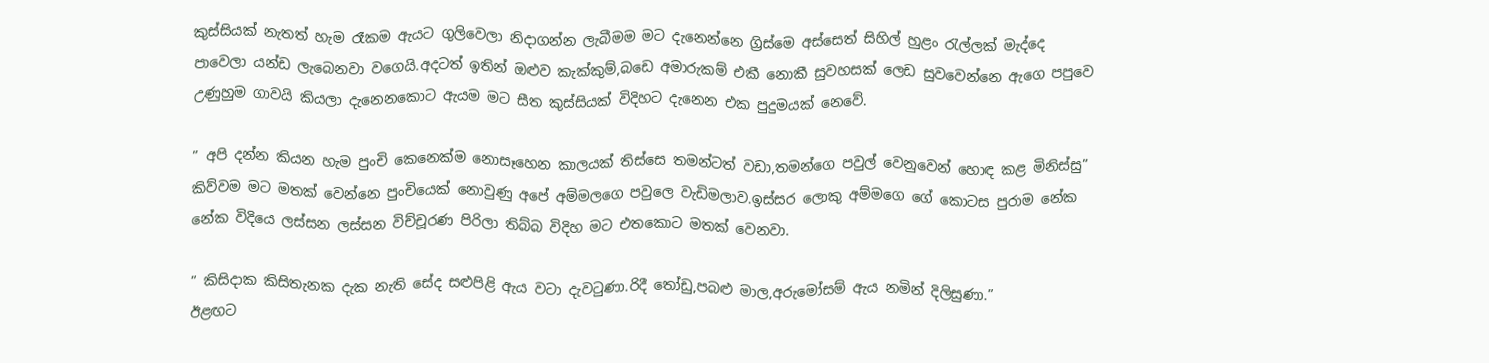කුස්සියක් නැතත් හැම රෑකම ඇයට ගුලිවෙලා නිදාගන්න ලැබීමම මට දැනෙන්නෙ ග්‍රිස්මෙ අස්සෙත් සිහිල් හුළං රැල්ලක් මැද්දෙ පාවෙලා යන්ඩ ලැබෙනවා වගෙයි.අදටත් ඉතින් ඔළුව කැක්කුම්,බඩෙ අමාරුකම් එකී නොකී සුවහසක් ලෙඩ සුවවෙන්නෙ ඇගෙ පපුවෙ උණුහුම ගාවයි කියලා දැනෙනකොට ඇයම මට සීත කුස්සියක් විදිහට දැනෙන එක පුදුමයක් නෙවේ.

” අපි දන්න කියන හැම පුංචි කෙනෙක්ම නොසෑහෙන කාලයක් තිස්සෙ තමන්ටත් වඩා,තමන්ගෙ පවුල් වෙනුවෙන් හොඳ කළ මිනිස්සු” කිව්වම මට මතක් වෙන්නෙ පුංචියෙක් නොවුණු අපේ අම්මලගෙ පවුලෙ වැඩිමලාව.ඉස්සර ලොකු අම්මගෙ ගේ කොටස පුරාම නේක නේක විදියෙ ලස්සන ලස්සන විච්චූරණ පිරිලා තිබ්බ විදිහ මට එතකොට මතක් වෙනවා.

” කිසිදාක කිසිතැනක දැක නැති සේද සළුපිළි ඇය වටා දැවටුණා.රිදී තෝඩු,පබළු මාල,අරුමෝසම් ඇය නමින් දිලිසුණා.”
ඊළඟට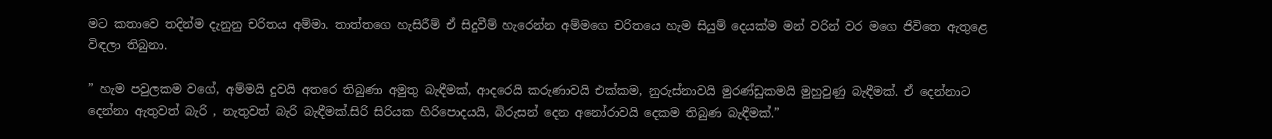මට කතාවෙ තදින්ම දැනුනු චරිතය අම්මා. තාත්තගෙ හැසිරීම් ඒ සිදුවීම් හැරෙන්න අම්මගෙ චරිතයෙ හැම සියුම් දෙයක්ම මන් වරින් වර මගෙ ජිවිතෙ ඇතුළෙ විඳලා තිබුනා.

” හැම පවුලකම වගේ, අම්මයි දුවයි අතරෙ තිබුණා අමුතු බැඳීමක්, ආදරෙයි කරුණාවයි එක්කම, නුරුස්නාවයි මුරණ්ඩුකමයි මුහුවුණු බැඳීමක්. ඒ දෙන්නාට දෙන්නා ඇතුවත් බැරි , නැතුවත් බැරි බැඳීමක්.සිරි සිරියක හිරිපොදයයි, බිරුසන් දෙන අනෝරාවයි දෙකම තිබුණ බැඳීමක්.”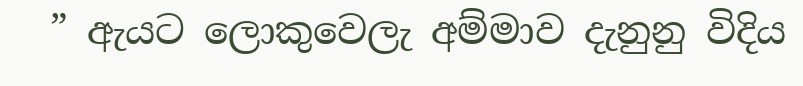” ඇයට ලොකුවෙලැ අම්මාව දැනුනු විදිය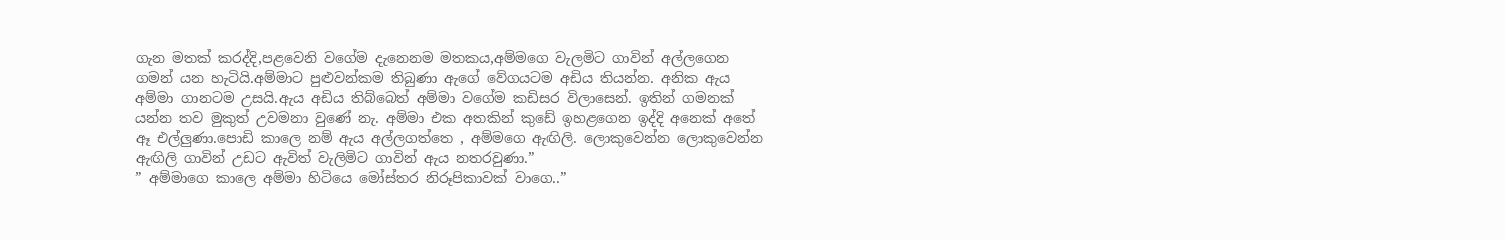ගැන මතක් කරද්දි,පළවෙනි වගේම දැනෙනම මතකය,අම්මගෙ වැලමිට ගාවින් අල්ලගෙන ගමන් යන හැටියි.අම්මාට පුළුවන්කම තිබුණා ඇගේ වේගයටම අඩිය තියන්න. අනික ඇය අම්මා ගානටම උසයි.ඇය අඩිය තිබ්බෙත් අම්මා වගේම කඩිසර විලාසෙන්. ඉතින් ගමනක් යන්න තව මුකුත් උවමනා වුණේ නැ. අම්මා එක අතකින් කුඩේ ඉහළගෙන ඉද්දි අනෙක් අතේ ඈ එල්ලුණා.පොඩි කාලෙ නම් ඇය අල්ලගත්තෙ , අම්මගෙ ඇඟිලි. ලොකුවෙන්න ලොකුවෙන්න ඇඟිලි ගාවින් උඩට ඇවිත් වැලිමිට ගාවින් ඇය නතරවුණා.”
” අම්මාගෙ කාලෙ අම්මා හිටියෙ මෝස්තර නිරූපිකාවක් වාගෙ..”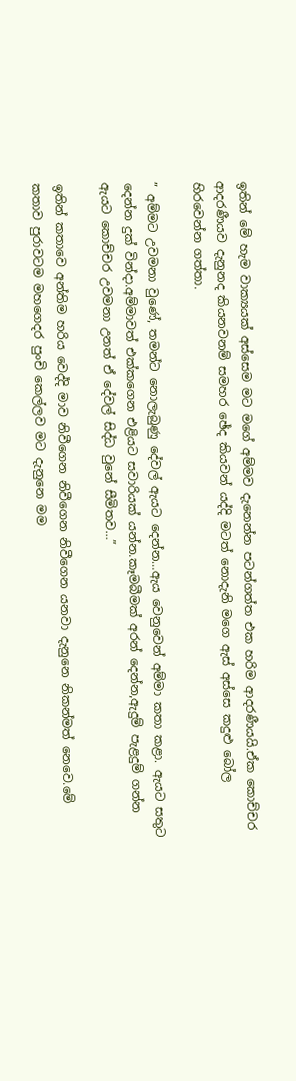ඉතින් මේ හැම වාක්‍යයක් අස්සෙම මට මගේ අම්මව දැනෙන්න පටන්ගත්ත එක හරිම ආදරණීයයි.ඒක කොච්චර ආදරණීයව දැනුනද කියනවනම් සමහර ඡේද කියවන් යද්දි මටත් නොදැනි මගෙ ඇස් අස්සෙ කදුළු බෝල හිරවෙන්න ගත්තා.

” අම්මට උවමනා වුණේ, තමන්ට නොලැබුණු දේවල් ඇයට දෙන්න…ඇය වෙනුවෙන් අම්මා කතා කළා. ඇයට සතුට දෙන්න දුක් වින්දා.අම්මාවත් එක්කගෙන එළියට සවාරියක් යන්න.කෑමබීමක් අරන් දෙන්න,ඇදුම් පැළදුම් ගන්න ඇයට කොච්චර උවමනා උනත් ඒ දේවල් සිද්ධ වුනේ සීමිතව…”

ඉතින් කතාවෙ අන්තිම හරිය වෙද්දි මාව නිවීගෙන නිවීගෙන නිවීගෙන යනවා දැනුනෙ නිකන්මත් නෙවෙ.මේ කතාව පුරාවටම මහගෙදර පුංචි කෙල්ලව මට දැනුනෙ මම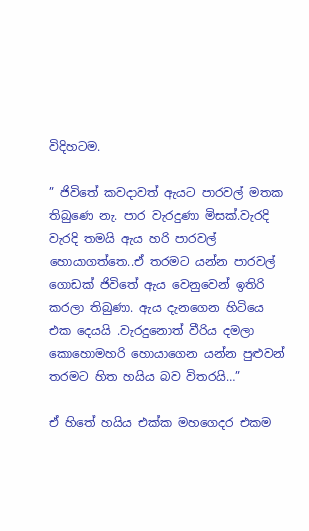විදිහටම.

” ජිවිතේ කවදාවත් ඇයට පාරවල් මතක තිබුණෙ නැ. පාර වැරදුණා මිසක්.වැරදි වැරදි තමයි ඇය හරි පාරවල් හොයාගත්තෙ..ඒ තරමට යන්න පාරවල් ගොඩක් ජිවිතේ ඇය වෙනුවෙන් ඉතිරි කරලා තිබුණා. ඇය දැනගෙන හිටියෙ එක දෙයයි .වැරදුනොත් වීරිය දමලා කොහොමහරි හොයාගෙන යන්න පුළුවන් තරමට හිත හයිය බව විතරයි…”

ඒ හිතේ හයිය එක්ක මහගෙදර එකම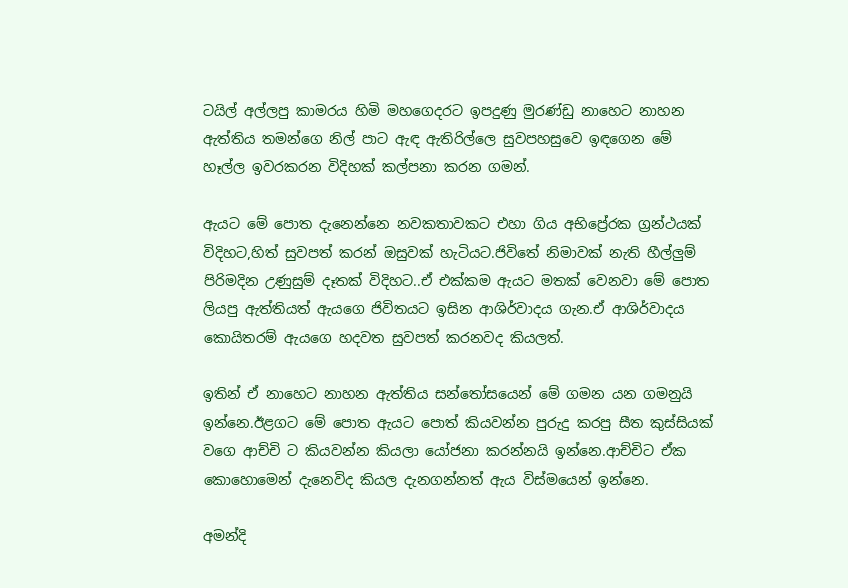ටයිල් අල්ලපු කාමරය හිමි මහගෙදරට ඉපදුණු මුරණ්ඩු නාහෙට නාහන ඇත්තිය තමන්ගෙ නිල් පාට ඇඳ ඇතිරිල්ලෙ සුවපහසුවෙ ඉඳගෙන මේ හෑල්ල ඉවරකරන විදිහක් කල්පනා කරන ගමන්.

ඇයට මේ පොත දැනෙන්නෙ නවකතාවකට එහා ගිය අභිප්‍රේරක ග්‍රන්ථයක් විදිහට,හිත් සුවපත් කරන් ඔසුවක් හැටියට.ජිවිතේ නිමාවක් නැති හීල්ලුම් පිරිමදින උණුසුම් දෑතක් විදිහට..ඒ එක්කම ඇයට මතක් වෙනවා මේ පොත ලියපු ඇත්තියත් ඇයගෙ ජිවිතයට ඉසින ආශිර්වාදය ගැන.ඒ ආශිර්වාදය කොයිතරම් ඇයගෙ හදවත සුවපත් කරනවද කියලත්.

ඉතින් ඒ නාහෙට නාහන ඇත්තිය සන්තෝසයෙන් මේ ගමන යන ගමනුයි ඉන්නෙ.ඊළගට මේ පොත ඇයට පොත් කියවන්න පුරුදු කරපු සීත කුස්සියක් වගෙ ආච්චි ට කියවන්න කියලා යෝජනා කරන්නයි ඉන්නෙ.ආච්චිට ඒක කොහොමෙන් දැනෙවිද කියල දැනගන්නත් ඇය විස්මයෙන් ඉන්නෙ.

අමන්දි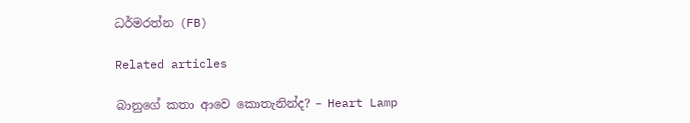ධර්මරත්න (FB)

Related articles

බානුගේ කතා ආවෙ කොතැනින්ද? – Heart Lamp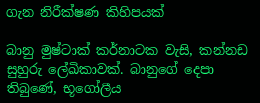ගැන නිරීක්ෂණ කිහිපයක්

බානු මුෂ්ටාක් කර්නාටක වැසි, කන්නඩ සුහුරු ලේඛිකාවක්. බානුගේ දෙපා තිබුණේ, භූගෝලීය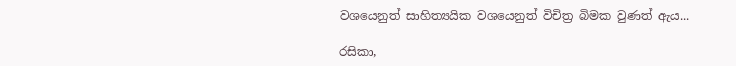වශයෙනුත් සාහිත්‍යයික වශයෙනුත් විචිත්‍ර බිමක වුණත් ඇය...

රසිකා,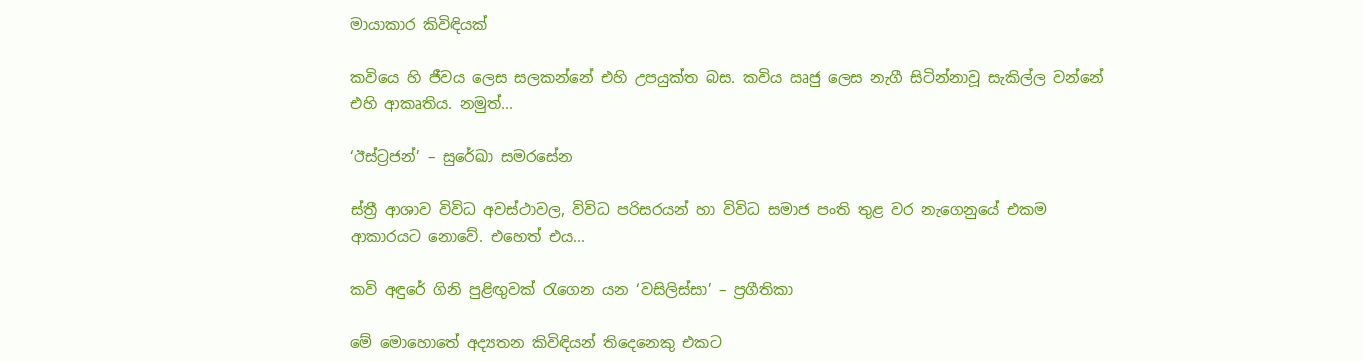මායාකාර කිවිඳියක්

කවියෙ හි ජීවය ලෙස සලකන්නේ එහි උපයුක්ත බස. කවිය ඍජු ලෙස නැගී සිටින්නාවූ සැකිල්ල වන්නේ එහි ආකෘතිය. නමුත්...

‘ඊස්ට්‍රජන්’ – සුරේඛා සමරසේන

ස්ත්‍රී ආශාව විවිධ අවස්ථාවල, විවිධ පරිසරයන් හා විවිධ සමාජ පංති තුළ වර නැගෙනුයේ එකම ආකාරයට නොවේ. එහෙත් එය...

කවි අඳුරේ ගිනි පුළිඟුවක් රැගෙන යන ‘වසිලිස්සා’ – ප්‍රගීතිකා

මේ මොහොතේ අද්‍යතන කිවිඳියන් තිදෙනෙකු එකට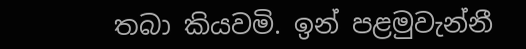තබා කියවමි. ඉන් පළමුවැන්නී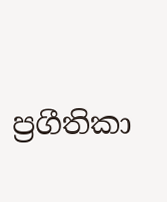ප්‍රගීතිකා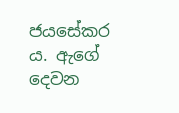ජයසේකර ය. ඇගේ දෙවන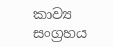කාව්‍ය සංග්‍රහය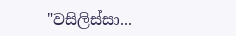"වසිලිස්සා...